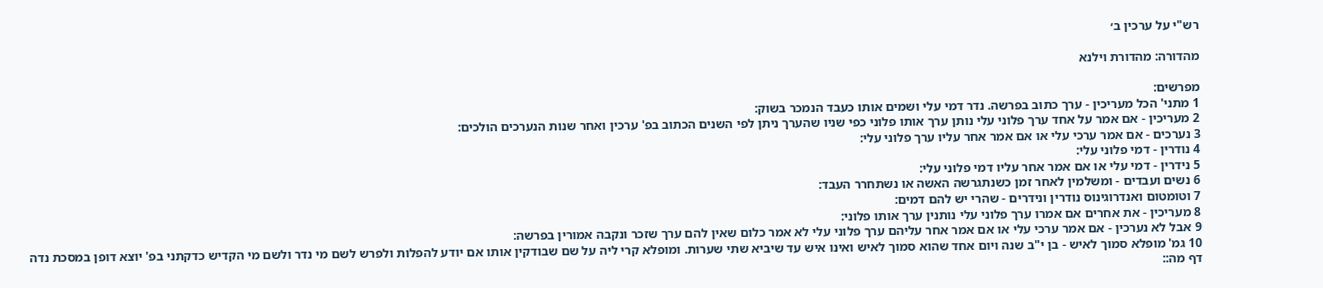רש"י על ערכין ב׳

מהדורה: מהדורת וילנא

מפרשים:
1 מתני' הכל מעריכין - ערך כתוב בפרשה. נדר דמי עלי ושמים אותו כעבד הנמכר בשוק:
2 מעריכין - אם אמר על אחד ערך פלוני עלי נותן ערך אותו פלוני כפי שניו שהערך ניתן לפי השנים הכתוב בפ' ערכין ואחר שנות הנערכים הולכים:
3 נערכים - אם אמר ערכי עלי או אם אמר אחר עליו ערך פלוני עלי:
4 נודרין - דמי פלוני עלי:
5 נידרין - דמי עלי או אם אמר אחר עליו דמי פלוני עלי:
6 נשים ועבדים - ומשלמין לאחר זמן כשנתגרשה האשה או נשתחרר העבד:
7 וטומטום ואנדרוגינוס נודרין ונידרים - שהרי יש להם דמים:
8 מעריכין - את אחרים אם אמרו ערך פלוני עלי נותנין ערך אותו פלוני:
9 אבל לא נערכין - אם אמר ערכי עלי או אם אמר אחר עליהם ערך פלוני עלי לא אמר כלום שאין להם ערך שזכר ונקבה אמורין בפרשה:
10 גמ' מופלא סמוך לאיש - בן י"ב שנה ויום אחד שהוא סמוך לאיש ואינו איש עד שיביא שתי שערות. ומופלא קרי ליה על שם שבודקין אותו אם יודע להפלות ולפרש לשם מי נדר ולשם מי הקדיש כדקתני בפ' יוצא דופן במסכת נדה דף מה::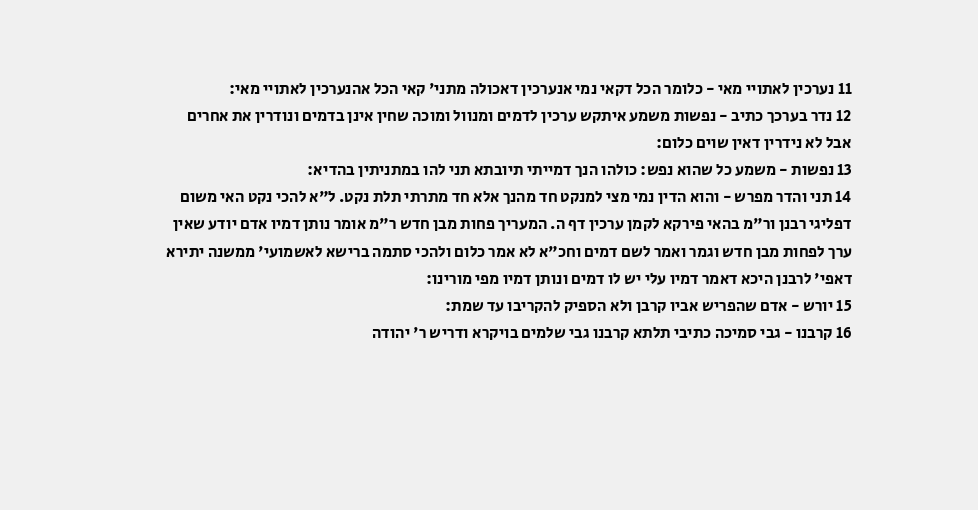11 נערכין לאתויי מאי - כלומר הכל דקאי נמי אנערכין דאכולה מתני' קאי הכל אהנערכין לאתויי מאי:
12 נדר בערכך כתיב - נפשות משמע איתקש ערכין לדמים ומנוול ומוכה שחין אינן בדמים ונודרין את אחרים אבל לא נידרין דאין שוים כלום:
13 נפשות - משמע כל שהוא נפש: כולהו הנך דמייתי תיובתא תני להו במתניתין בהדיא:
14 תני והדר מפרש - והוא הדין נמי מצי למנקט חד מהנך אלא חד מתרתי תלת נקט. ל"א להכי נקט האי משום דפליגי רבנן ור"מ בהאי פירקא לקמן ערכין דף ה. המעריך פחות מבן חדש ר"מ אומר נותן דמיו אדם יודע שאין ערך לפחות מבן חדש וגמר ואמר לשם דמים וחכ"א לא אמר כלום ולהכי סתמה ברישא לאשמועי' ממשנה יתירא דאפי' לרבנן היכא דאמר דמיו עלי יש לו דמים ונותן דמיו מפי מורינו:
15 יורש - אדם שהפריש אביו קרבן ולא הספיק להקריבו עד שמת:
16 קרבנו - גבי סמיכה כתיבי תלתא קרבנו גבי שלמים בויקרא ודריש ר' יהודה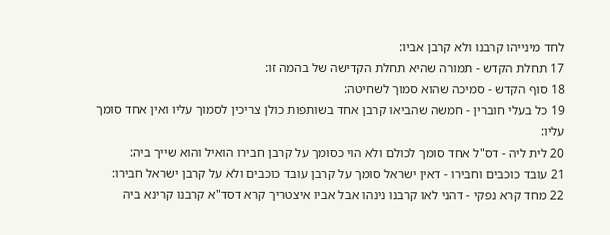לחד מינייהו קרבנו ולא קרבן אביו:
17 תחלת הקדש - תמורה שהיא תחלת הקדישה של בהמה זו:
18 סוף הקדש - סמיכה שהוא סמוך לשחיטה:
19 כל בעלי חוברין - חמשה שהביאו קרבן אחד בשותפות כולן צריכין לסמוך עליו ואין אחד סומך עליו:
20 לית ליה - דס"ל אחד סומך לכולם ולא הוי כסומך על קרבן חבירו הואיל והוא שייך ביה:
21 עובד כוכבים וחבירו - דאין ישראל סומך על קרבן עובד כוכבים ולא על קרבן ישראל חבירו:
22 מחד קרא נפקי - דהני לאו קרבנו נינהו אבל אביו איצטריך קרא דסד"א קרבנו קרינא ביה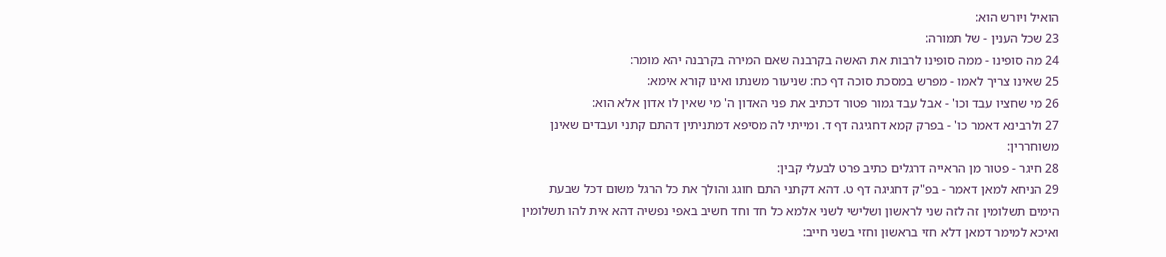הואיל ויורש הוא:
23 שכל הענין - של תמורה:
24 מה סופינו - ממה סופינו לרבות את האשה בקרבנה שאם המירה בקרבנה יהא מומר:
25 שאינו צריך לאמו - מפרש במסכת סוכה דף כח: שניעור משנתו ואינו קורא אימא:
26 מי שחציו עבד וכו' - אבל עבד גמור פטור דכתיב את פני האדון ה' מי שאין לו אדון אלא הוא:
27 ולרבינא דאמר כו' - בפרק קמא דחגיגה דף ד. ומייתי לה מסיפא דמתניתין דהתם קתני ועבדים שאינן משוחררין:
28 חיגר - פטור מן הראייה דרגלים כתיב פרט לבעלי קבין:
29 הניחא למאן דאמר - בפ"ק דחגיגה דף ט. דהא דקתני התם חוגג והולך את כל הרגל משום דכל שבעת הימים תשלומין זה לזה שני לראשון ושלישי לשני אלמא כל חד וחד חשיב באפי נפשיה דהא אית להו תשלומין ואיכא למימר דמאן דלא חזי בראשון וחזי בשני חייב: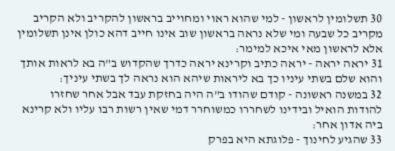30 תשלומין לראשון - למי שהוא ראוי ומחוייב בראשון להקריב ולא הקריב מקריב כל שבעה ומי שלא נראה בראשון שוב אינו חייב דהא כולן אינן תשלומין אלא לראשון מאי איכא למימר:
31 יראה יראה - יראה כתיב וקרינא יראה כדרך שהקדוש ב"ה בא לראות אותך והוא שלם בשתי עיניו כך בא ליראות שיהא הוא נראה לך בשתי עיניך:
32 במשנה ראשונה - קודם שהודו ב"ה היה בחזקת עבד אבל אחר שחזרו להודות הואיל ובידינו לשחררו כמשוחרר דמי שאין רשות רבו עליו ולא קרינא ביה אדון אחר:
33 שהגיע לחינוך - פלוגתא היא בפרק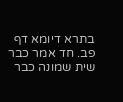בתרא דיומא דף פב. חד אמר כבר שית שמונה כבר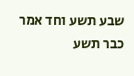שבע תשע וחד אמר כבר תשע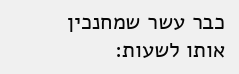כבר עשר שמחנכין אותו לשעות: